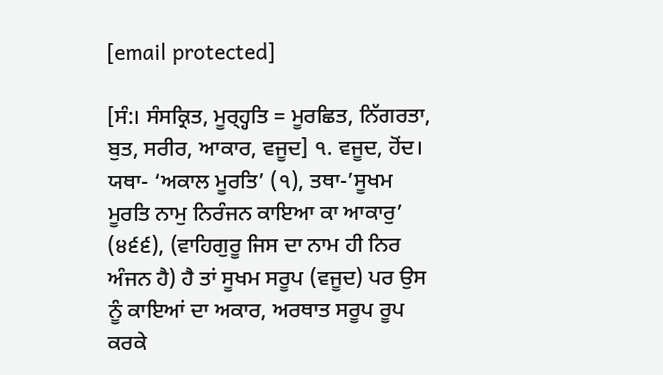[email protected]

[ਸੰ:। ਸੰਸਕ੍ਰਿਤ, ਮੂਰ੍ਹ੍ਹਤਿ = ਮੂਰਛਿਤ, ਨਿੱਗਰਤਾ, ਬੁਤ, ਸਰੀਰ, ਆਕਾਰ, ਵਜੂਦ] ੧. ਵਜੂਦ, ਹੋਂਦ। ਯਥਾ- ‘ਅਕਾਲ ਮੂਰਤਿ’ (੧), ਤਥਾ-’ਸੂਖਮ ਮੂਰਤਿ ਨਾਮੁ ਨਿਰੰਜਨ ਕਾਇਆ ਕਾ ਆਕਾਰੁ’ (੪੬੬), (ਵਾਹਿਗੁਰੂ ਜਿਸ ਦਾ ਨਾਮ ਹੀ ਨਿਰ ਅੰਜਨ ਹੈ) ਹੈ ਤਾਂ ਸੂਖਮ ਸਰੂਪ (ਵਜੂਦ) ਪਰ ਉਸ ਨੂੰ ਕਾਇਆਂ ਦਾ ਅਕਾਰ, ਅਰਥਾਤ ਸਰੂਪ ਰੂਪ ਕਰਕੇ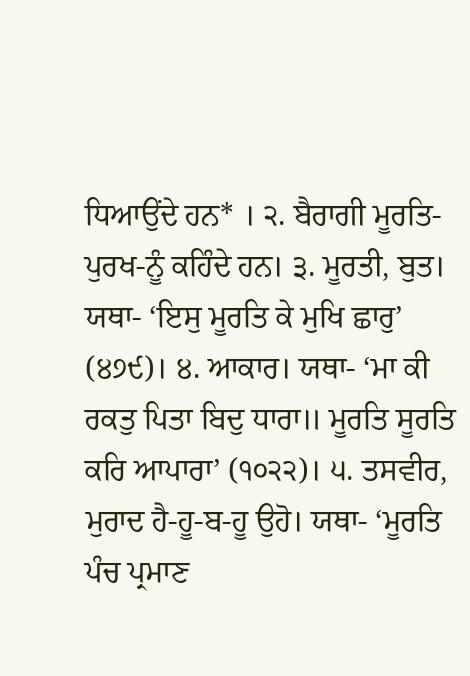ਧਿਆਉਂਦੇ ਹਨ* । ੨. ਬੈਰਾਗੀ ਮੂਰਤਿ-ਪੁਰਖ-ਨੂੰ ਕਹਿੰਦੇ ਹਨ। ੩. ਮੂਰਤੀ, ਬੁਤ। ਯਥਾ- ‘ਇਸੁ ਮੂਰਤਿ ਕੇ ਮੁਖਿ ਛਾਰੁ’ (੪੭੯)। ੪. ਆਕਾਰ। ਯਥਾ- ‘ਮਾ ਕੀ ਰਕਤੁ ਪਿਤਾ ਬਿਦੁ ਧਾਰਾ॥ ਮੂਰਤਿ ਸੂਰਤਿ ਕਰਿ ਆਪਾਰਾ’ (੧੦੨੨)। ੫. ਤਸਵੀਰ, ਮੁਰਾਦ ਹੈ-ਹੂ-ਬ-ਹੂ ਉਹੋ। ਯਥਾ- ‘ਮੂਰਤਿ ਪੰਚ ਪ੍ਰਮਾਣ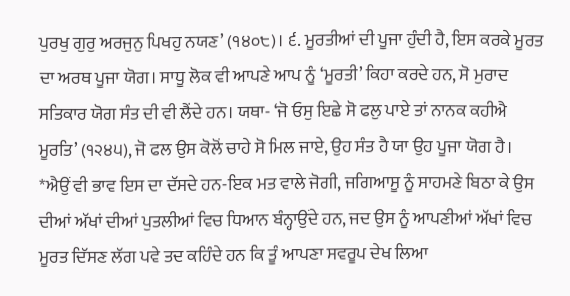ਪੁਰਖੁ ਗੁਰੁ ਅਰਜੁਨੁ ਪਿਖਹੁ ਨਯਣ’ (੧੪੦੮)। ੬. ਮੂਰਤੀਆਂ ਦੀ ਪੂਜਾ ਹੁੰਦੀ ਹੈ, ਇਸ ਕਰਕੇ ਮੂਰਤ ਦਾ ਅਰਥ ਪੂਜਾ ਯੋਗ। ਸਾਧੂ ਲੋਕ ਵੀ ਆਪਣੇ ਆਪ ਨੂੰ ‘ਮੂਰਤੀ’ ਕਿਹਾ ਕਰਦੇ ਹਨ, ਸੋ ਮੁਰਾਦ ਸਤਿਕਾਰ ਯੋਗ ਸੰਤ ਦੀ ਵੀ ਲੈਂਦੇ ਹਨ। ਯਥਾ- ‘ਜੋ ਓਸੁ ਇਛੇ ਸੋ ਫਲੁ ਪਾਏ ਤਾਂ ਨਾਨਕ ਕਹੀਐ ਮੂਰਤਿ’ (੧੨੪੫), ਜੋ ਫਲ ਉਸ ਕੋਲੋਂ ਚਾਹੇ ਸੋ ਮਿਲ ਜਾਏ, ਉਹ ਸੰਤ ਹੈ ਯਾ ਉਹ ਪੂਜਾ ਯੋਗ ਹੈ। *ਐਉਂ ਵੀ ਭਾਵ ਇਸ ਦਾ ਦੱਸਦੇ ਹਨ-ਇਕ ਮਤ ਵਾਲੇ ਜੋਗੀ, ਜਗਿਆਸੂ ਨੂੰ ਸਾਹਮਣੇ ਬਿਠਾ ਕੇ ਉਸ ਦੀਆਂ ਅੱਖਾਂ ਦੀਆਂ ਪੁਤਲੀਆਂ ਵਿਚ ਧਿਆਨ ਬੰਨ੍ਹਾਉਂਦੇ ਹਨ, ਜਦ ਉਸ ਨੂੰ ਆਪਣੀਆਂ ਅੱਖਾਂ ਵਿਚ ਮੂਰਤ ਦਿੱਸਣ ਲੱਗ ਪਵੇ ਤਦ ਕਹਿੰਦੇ ਹਨ ਕਿ ਤੂੰ ਆਪਣਾ ਸਵਰੂਪ ਦੇਖ ਲਿਆ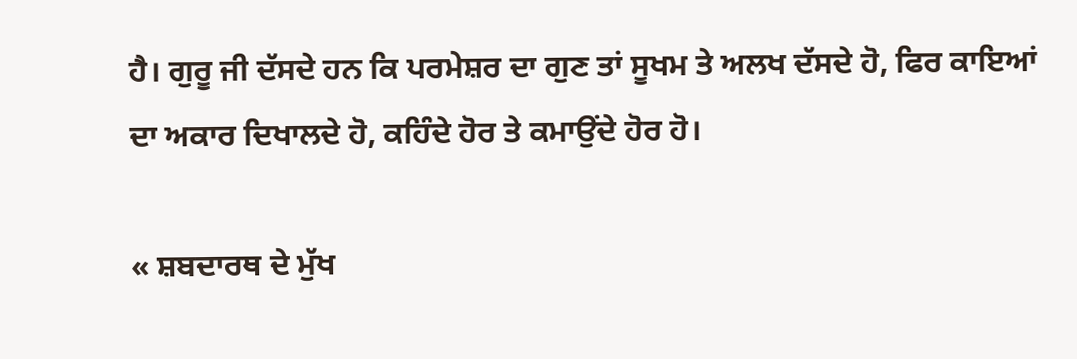ਹੈ। ਗੁਰੂ ਜੀ ਦੱਸਦੇ ਹਨ ਕਿ ਪਰਮੇਸ਼ਰ ਦਾ ਗੁਣ ਤਾਂ ਸੂਖਮ ਤੇ ਅਲਖ ਦੱਸਦੇ ਹੋ, ਫਿਰ ਕਾਇਆਂ ਦਾ ਅਕਾਰ ਦਿਖਾਲਦੇ ਹੋ, ਕਹਿੰਦੇ ਹੋਰ ਤੇ ਕਮਾਉਂਦੇ ਹੋਰ ਹੋ।

« ਸ਼ਬਦਾਰਥ ਦੇ ਮੁੱਖ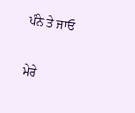ਪੰਨੇ ਤੇ ਜਾਓ

ਮੇਰੇ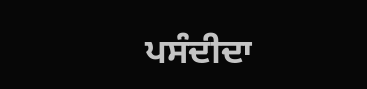ਪਸੰਦੀਦਾ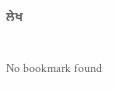ਲੇਖ

No bookmark found